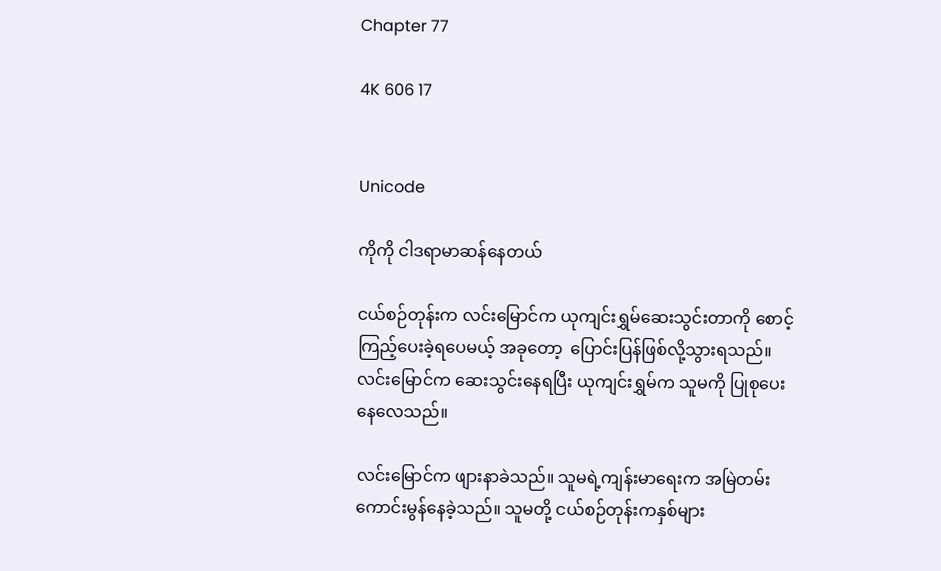Chapter 77

4K 606 17


Unicode

ကိုကို ငါဒရာမာဆန်နေတယ်

ငယ်စဉ်တုန်းက လင်းမြောင်က ယုကျင်းရွှမ်ဆေးသွင်းတာကို စောင့်ကြည့်ပေးခဲ့ရပေမယ့် အခုတော့  ပြောင်းပြန်ဖြစ်လို့သွားရသည်။ လင်းမြောင်က ဆေးသွင်းနေရပြီး ယုကျင်းရွှမ်က သူမကို ပြုစုပေးနေလေသည်။

လင်းမြောင်က ဖျားနာခဲသည်။ သူမရဲ့ကျန်းမာရေးက အမြဲတမ်းကောင်းမွန်နေခဲ့သည်။ သူမတို့ ငယ်စဉ်တုန်းကနှစ်များ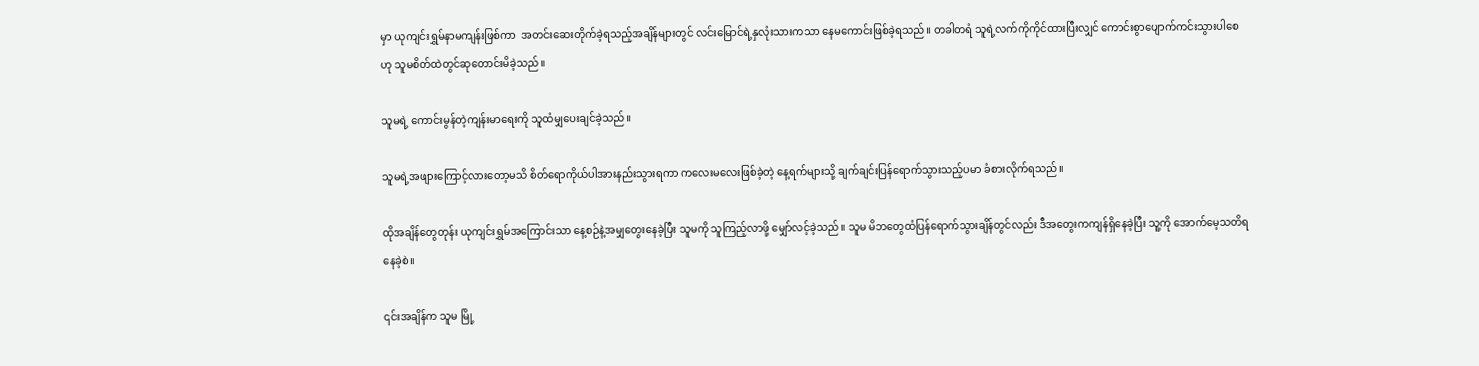မှာ ယုကျင်းရွှမ်နာမကျန်းဖြစ်ကာ  အတင်းဆေးတိုက်ခဲ့ရသည့်အချိန်များတွင် လင်းမြောင်ရဲ့နှလုံးသားကသာ နေမကောင်းဖြစ်ခဲ့ရသည်။ တခါတရံ သူရဲ့လက်ကိုကိုင်ထားပြီးလျှင် ကောင်းစွာပျောက်ကင်းသွားပါစေဟု သူမစိတ်ထဲတွင်ဆုတောင်းမိခဲ့သည်။

သူမရဲ့ ကောင်းမွန်တဲ့ကျန်းမာရေးကို သူထံမျှပေးချင်ခဲ့သည်။

သူမရဲ့အဖျားကြောင့်လားတော့မသိ စိတ်ရောကိုယ်ပါအားနည်းသွားရကာ ကလေးမလေးဖြစ်ခဲ့တဲ့ နေ့ရက်များသို့ ချက်ချင်းပြန်ရောက်သွားသည့်ပမာ ခံစားလိုက်ရသည်။

ထိုအချိန်တွေတုန်း ယုကျင်းရွှမ်အကြောင်းသာ နေ့စဉ်နဲ့အမျှတွေးနေခဲ့ပြီး သူမကို သူကြည့်လာဖို့ မျှော်လင့်ခဲ့သည်။ သူမ မိဘတွေထံပြန်ရောက်သွားချိန်တွင်လည်း ဒီအတွေးကကျန်ရှိနေခဲ့ပြီး သူ့ကို အောက်မေ့သတိရနေခဲ့စဲ။

၎င်းအချိန်က သူမ မြို့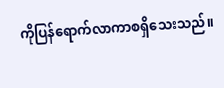ကိုပြန်ရောက်လာကာစရှိသေးသည်။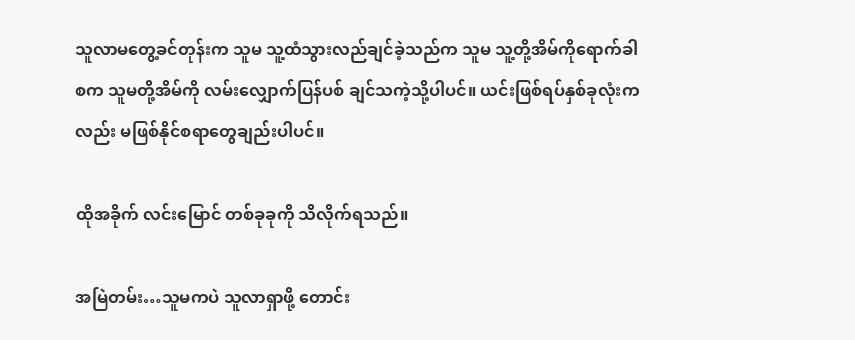သူလာမတွေ့ခင်တုန်းက သူမ သူ့ထံသွားလည်ချင်ခဲ့သည်က သူမ သူ့တို့အိမ်ကိုရောက်ခါစက သူမတို့အိမ်ကို လမ်းလျှောက်ပြန်ပစ် ချင်သကဲ့သို့ပါပင်။ ယင်းဖြစ်ရပ်နှစ်ခုလုံးကလည်း မဖြစ်နိုင်စရာတွေချည်းပါပင်။

ထိုအခိုက် လင်းမြောင် တစ်ခုခုကို သိလိုက်ရသည်။

အမြဲတမ်း…သူမကပဲ သူလာရှာဖို့ တောင်း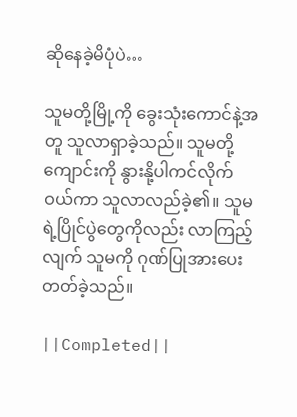ဆိုနေခဲ့မိပုံပဲ…

သူမတို့မြို့ကို ခွေးသုံးကောင်နဲ့အတူ သူလာရှာခဲ့သည်။ သူမတို့ကျောင်းကို နွားနို့ပါကင်လိုက်ဝယ်ကာ သူလာလည်ခဲ့၏။ သူမရဲ့ပြိုင်ပွဲတွေကိုလည်း လာကြည့်လျက် သူမကို ဂုဏ်ပြုအားပေးတတ်ခဲ့သည်။

||Completed||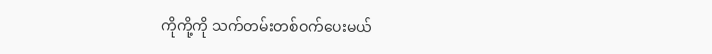ကိုကို့ကို သက်တမ်းတစ်ဝက်ပေးမယ်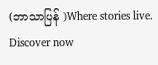(ဘာသာပြန် )Where stories live. Discover now